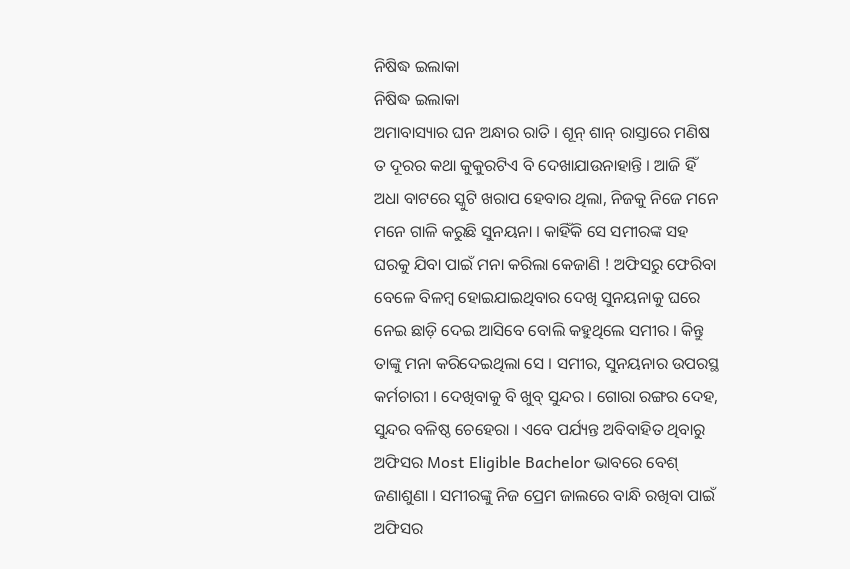ନିଷିଦ୍ଧ ଇଲାକା
ନିଷିଦ୍ଧ ଇଲାକା
ଅମାବାସ୍ୟାର ଘନ ଅନ୍ଧାର ରାତି । ଶୂନ୍ ଶାନ୍ ରାସ୍ତାରେ ମଣିଷ ତ ଦୂରର କଥା କୁକୁରଟିଏ ବି ଦେଖାଯାଉନାହାନ୍ତି । ଆଜି ହିଁ ଅଧା ବାଟରେ ସ୍କୁଟି ଖରାପ ହେବାର ଥିଲା, ନିଜକୁ ନିଜେ ମନେ ମନେ ଗାଳି କରୁଛି ସୁନୟନା । କାହିଁକି ସେ ସମୀରଙ୍କ ସହ ଘରକୁ ଯିବା ପାଇଁ ମନା କରିଲା କେଜାଣି ! ଅଫିସରୁ ଫେରିବା ବେଳେ ବିଳମ୍ବ ହୋଇଯାଇଥିବାର ଦେଖି ସୁନୟନାକୁ ଘରେ ନେଇ ଛାଡ଼ି ଦେଇ ଆସିବେ ବୋଲି କହୁଥିଲେ ସମୀର । କିନ୍ତୁ ତାଙ୍କୁ ମନା କରିଦେଇଥିଲା ସେ । ସମୀର, ସୁନୟନାର ଉପରସ୍ଥ କର୍ମଚାରୀ । ଦେଖିବାକୁ ବି ଖୁବ୍ ସୁନ୍ଦର । ଗୋରା ରଙ୍ଗର ଦେହ, ସୁନ୍ଦର ବଳିଷ୍ଠ ଚେହେରା । ଏବେ ପର୍ଯ୍ୟନ୍ତ ଅବିବାହିତ ଥିବାରୁ ଅଫିସର Most Eligible Bachelor ଭାବରେ ବେଶ୍ ଜଣାଶୁଣା । ସମୀରଙ୍କୁ ନିଜ ପ୍ରେମ ଜାଲରେ ବାନ୍ଧି ରଖିବା ପାଇଁ ଅଫିସର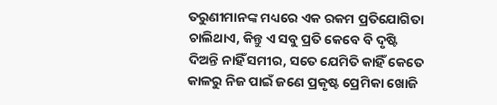ତରୁଣୀମାନଙ୍କ ମଧ୍ୟରେ ଏକ ରକମ ପ୍ରତିଯୋଗିତା ଚାଲିଥାଏ, କିନ୍ତୁ ଏ ସବୁ ପ୍ରତି କେବେ ବି ଦୃଷ୍ଟି ଦିଅନ୍ତି ନାହିଁ ସମୀର, ସତେ ଯେମିତି କାହିଁ କେତେ କାଳରୁ ନିଜ ପାଇଁ ଜଣେ ପ୍ରକୃଷ୍ଟ ପ୍ରେମିକା ଖୋଜି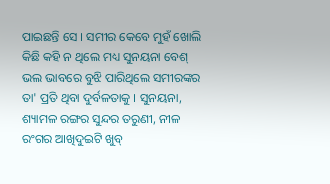ପାଇଛନ୍ତି ସେ । ସମୀର କେବେ ମୁହଁ ଖୋଲି କିଛି କହି ନ ଥିଲେ ମଧ୍ୟ ସୁନୟନା ବେଶ୍ ଭଲ ଭାବରେ ବୁଝି ପାରିଥିଲେ ସମୀରଙ୍କର ତା' ପ୍ରତି ଥିବା ଦୁର୍ବଳତାକୁ । ସୁନୟନା, ଶ୍ୟାମଳ ରଙ୍ଗର ସୁନ୍ଦର ତରୁଣୀ, ନୀଳ ରଂଗର ଆଖିଦୁଇଟି ଖୁବ୍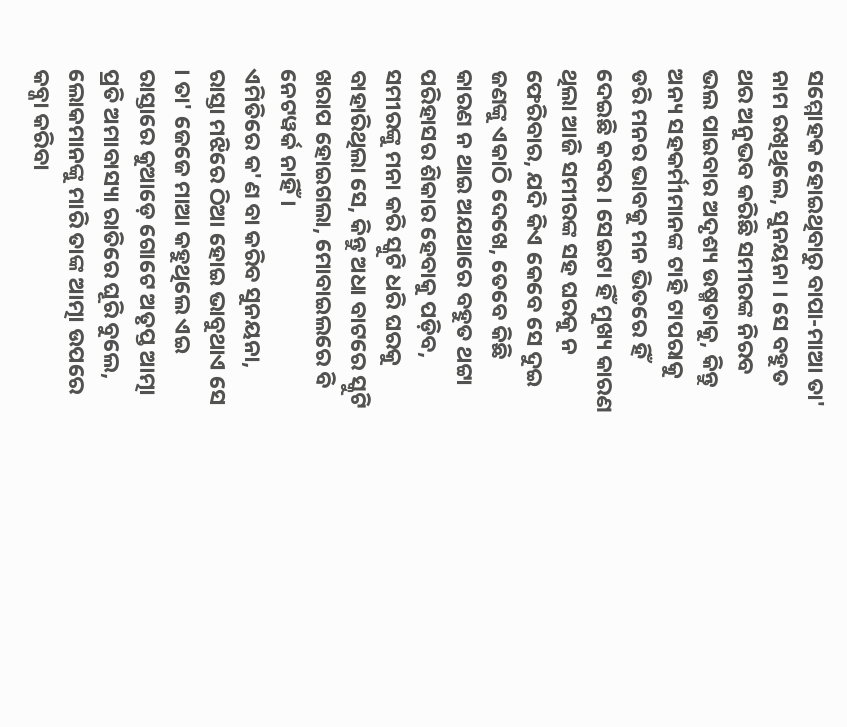ସମ୍ମୋହକ ହୋଇଥିବାରୁ ବାପା-ମାଆ ତା' ନାମ ରଖିଥିଲେ, ସୁନୟନା । ସେ ବହୁତ ଥର ଅନୁଭବ କରିଛି ସମୀରଙ୍କ ନିରବ ଭଲ ପାଇବାର ଅଦୃଶ୍ୟ ଉଷ୍ମତାକୁ, କିନ୍ତୁ ଅନ୍ୟ ସହକର୍ମୀମାନଙ୍କ ଟାହି ଟାପରାକୁ ଡରି ମନର ଭାବକୁ ମନ ଭିତରେ ହିଁ ଦେଇଛି କବର । ସେଇଟା ହିଁ ମୁଖ୍ୟ କାରଣ ଥିଲା ଆଜି ସମୀରଙ୍କ ସହ ଘରକୁ ନ ଫେରିବାର, ଯଦି କିଏ କେବେ ସେ ଦୁଇ ଜଣଙ୍କୁ ଏକାଠି ଦେଖେ, ତେବେ କିଛି କାରଣ ନ ଥାଇ ଅଯଥାରେ ବହୁତ ଥଟ୍ଟା ପରିହାସର ଶିକାର ହେବାକୁ ପଡ଼ିବ, ସମୀରଙ୍କୁ ମନା କରି ସ୍କୁଟି ଧରି ଘରକୁ ବାହାରିଥିଲା ସେ, କିନ୍ତୁ ଅଧା ବାଟରେ ସ୍କୁଟି ଖରାପ ହୋଇଗଲା, ମୋବାଇଲରେ ବି ନେଟୱର୍କ ନାହିଁ।
ଏମିତିରେ କ'ଣ ବା କରିବ ସୁନୟନା, ରାସ୍ତା ମଝିରେ ଠିଆ ହୋଇ ଭାବୁଥାଏ ସେ । ତା' ଜେଜେ ମାଆ କହୁଥିଲେ ଏଇ ରାସ୍ତାରେ କୁଆଡ଼େ ଗୋଟେ ଅତୃପ୍ତ ଆତ୍ମା ପ୍ରତି ଅମାବାସ୍ୟା ରାତିରେ ଘୂରି ବୁଲେ, ଲୋକମାନଙ୍କୁ ମାରି ତାଙ୍କ ଆତ୍ମା ଉପରେ କବ୍ଜା କରିବା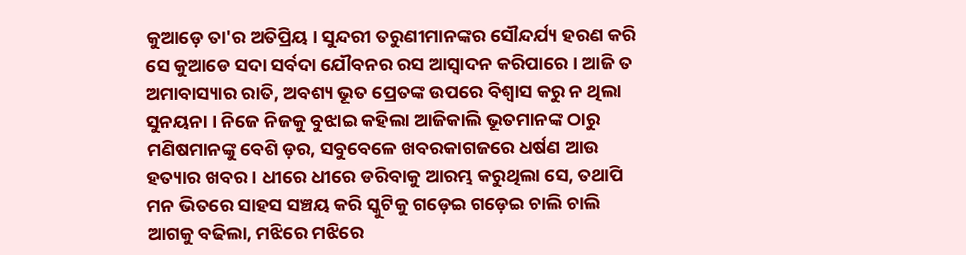କୁଆଡ଼େ ତା'ର ଅତିପ୍ରିୟ । ସୁନ୍ଦରୀ ତରୁଣୀମାନଙ୍କର ସୌନ୍ଦର୍ଯ୍ୟ ହରଣ କରି ସେ କୁଆଡେ ସଦା ସର୍ବଦା ଯୌବନର ରସ ଆସ୍ଵାଦନ କରିପାରେ । ଆଜି ତ ଅମାବାସ୍ୟାର ରାତି, ଅବଶ୍ୟ ଭୂତ ପ୍ରେତଙ୍କ ଉପରେ ବିଶ୍ଵାସ କରୁ ନ ଥିଲା ସୁନୟନା । ନିଜେ ନିଜକୁ ବୁଝାଇ କହିଲା ଆଜିକାଲି ଭୂତମାନଙ୍କ ଠାରୁ ମଣିଷମାନଙ୍କୁ ବେଶି ଡ଼ର, ସବୁବେଳେ ଖବରକାଗଜରେ ଧର୍ଷଣ ଆଉ ହତ୍ୟାର ଖବର । ଧୀରେ ଧୀରେ ଡରିବାକୁ ଆରମ୍ଭ କରୁଥିଲା ସେ, ତଥାପି ମନ ଭିତରେ ସାହସ ସଞ୍ଚୟ କରି ସ୍କୁଟିକୁ ଗଡ଼େଇ ଗଡ଼େଇ ଚାଲି ଚାଲି ଆଗକୁ ବଢିଲା, ମଝିରେ ମଝିରେ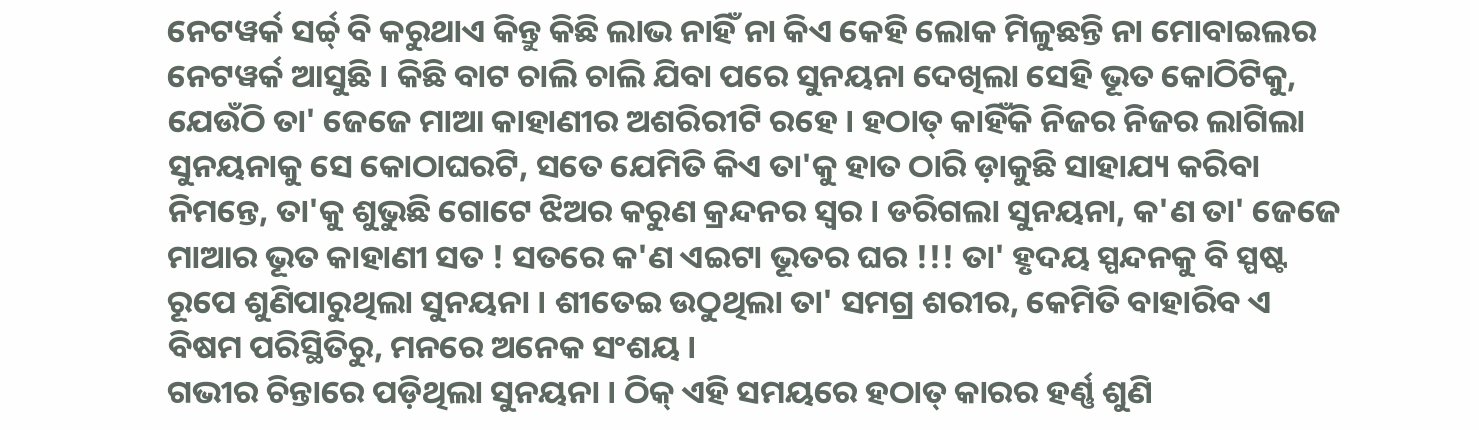ନେଟୱର୍କ ସର୍ଚ୍ଚ୍ ବି କରୁଥାଏ କିନ୍ତୁ କିଛି ଲାଭ ନାହିଁ ନା କିଏ କେହି ଲୋକ ମିଳୁଛନ୍ତି ନା ମୋବାଇଲର ନେଟୱର୍କ ଆସୁଛି । କିଛି ବାଟ ଚାଲି ଚାଲି ଯିବା ପରେ ସୁନୟନା ଦେଖିଲା ସେହି ଭୂତ କୋଠିଟିକୁ, ଯେଉଁଠି ତା' ଜେଜେ ମାଆ କାହାଣୀର ଅଶରିରୀଟି ରହେ । ହଠାତ୍ କାହିଁକି ନିଜର ନିଜର ଲାଗିଲା ସୁନୟନାକୁ ସେ କୋଠାଘରଟି, ସତେ ଯେମିତି କିଏ ତା'କୁ ହାତ ଠାରି ଡ଼ାକୁଛି ସାହାଯ୍ୟ କରିବା ନିମନ୍ତେ, ତା'କୁ ଶୁଭୁଛି ଗୋଟେ ଝିଅର କରୁଣ କ୍ରନ୍ଦନର ସ୍ୱର । ଡରିଗଲା ସୁନୟନା, କ'ଣ ତା' ଜେଜେ ମାଆର ଭୂତ କାହାଣୀ ସତ ! ସତରେ କ'ଣ ଏଇଟା ଭୂତର ଘର !!! ତା' ହୃଦୟ ସ୍ପନ୍ଦନକୁ ବି ସ୍ପଷ୍ଟ ରୂପେ ଶୁଣିପାରୁଥିଲା ସୁନୟନା । ଶୀତେଇ ଉଠୁଥିଲା ତା' ସମଗ୍ର ଶରୀର, କେମିତି ବାହାରିବ ଏ ବିଷମ ପରିସ୍ଥିତିରୁ, ମନରେ ଅନେକ ସଂଶୟ ।
ଗଭୀର ଚିନ୍ତାରେ ପଡ଼ିଥିଲା ସୁନୟନା । ଠିକ୍ ଏହି ସମୟରେ ହଠାତ୍ କାରର ହର୍ଣ୍ଣ ଶୁଣି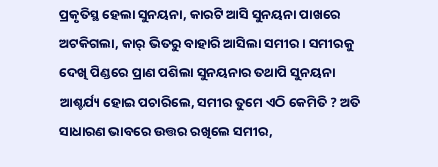ପ୍ରକୃତିସ୍ଥ ହେଲା ସୁନୟନା, କାରଟି ଆସି ସୁନୟନା ପାଖରେ ଅଟକିଗଲା, କାର୍ ଭିତରୁ ବାହାରି ଆସିଲା ସମୀର । ସମୀରକୁ ଦେଖି ପିଣ୍ଡରେ ପ୍ରାଣ ପଶିଲା ସୁନୟନାର ତଥାପି ସୁନୟନା ଆଶ୍ଚର୍ଯ୍ୟ ହୋଇ ପଚାରିଲେ, ସମୀର ତୁମେ ଏଠି କେମିତି ? ଅତି ସାଧାରଣ ଭାବରେ ଉତ୍ତର ରଖିଲେ ସମୀର,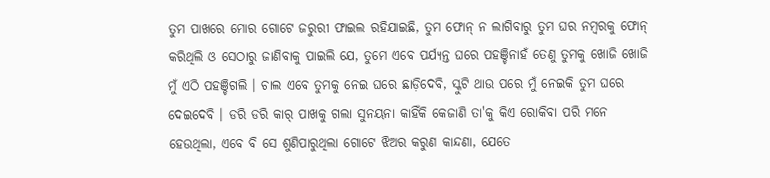ତୁମ ପାଖରେ ମୋର ଗୋଟେ ଜରୁରୀ ଫାଇଲ ରହିଯାଇଛି, ତୁମ ଫୋନ୍ ନ ଲାଗିବାରୁ ତୁମ ଘର ନମ୍ବରକୁ ଫୋନ୍ କରିଥିଲି ଓ ସେଠାରୁ ଜାଣିବାକୁ ପାଇଲି ଯେ, ତୁମେ ଏବେ ପର୍ଯ୍ୟନ୍ତ ଘରେ ପହଞ୍ଚିନାହଁ ତେଣୁ ତୁମକୁ ଖୋଜି ଖୋଜି ମୁଁ ଏଠି ପହଞ୍ଚିଗଲି । ଚାଲ ଏବେ ତୁମକୁ ନେଇ ଘରେ ଛାଡ଼ିଦେବି, ସ୍କୁଟି ଥାଉ ପରେ ମୁଁ ନେଇକି ତୁମ ଘରେ ଦେଇଦେବି । ଡରି ଡରି କାର୍ ପାଖକୁ ଗଲା ସୁନୟନା କାହିଁକି କେଜାଣି ତା'କୁ କିଏ ରୋକିବା ପରି ମନେ ହେଉଥିଲା, ଏବେ ବି ସେ ଶୁଣିପାରୁଥିଲା ଗୋଟେ ଝିଅର କରୁଣ କାନ୍ଦଣା, ଯେତେ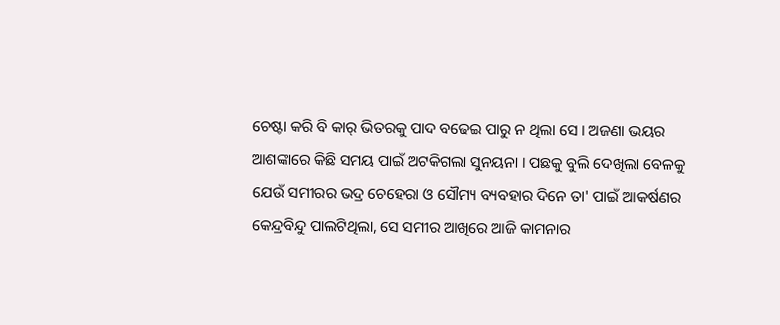ଚେଷ୍ଟା କରି ବି କାର୍ ଭିତରକୁ ପାଦ ବଢେଇ ପାରୁ ନ ଥିଲା ସେ । ଅଜଣା ଭୟର ଆଶଙ୍କାରେ କିଛି ସମୟ ପାଇଁ ଅଟକିଗଲା ସୁନୟନା । ପଛକୁ ବୁଲି ଦେଖିଲା ବେଳକୁ ଯେଉଁ ସମୀରର ଭଦ୍ର ଚେହେରା ଓ ସୌମ୍ୟ ବ୍ୟବହାର ଦିନେ ତା' ପାଇଁ ଆକର୍ଷଣର କେନ୍ଦ୍ରବିନ୍ଦୁ ପାଲଟିଥିଲା, ସେ ସମୀର ଆଖିରେ ଆଜି କାମନାର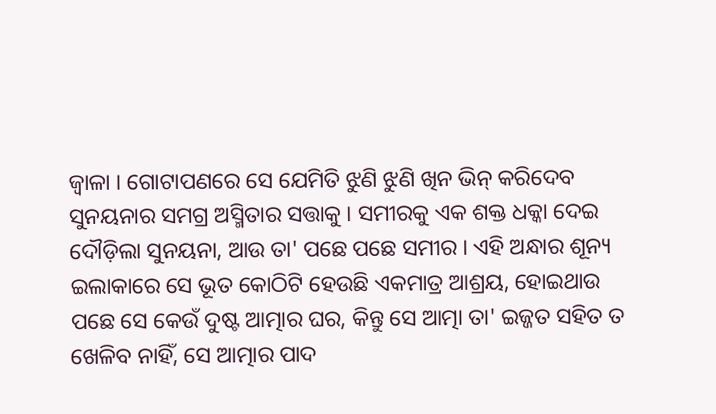ଜ୍ୱାଳା । ଗୋଟାପଣରେ ସେ ଯେମିତି ଝୁଣି ଝୁଣି ଖିନ ଭିନ୍ କରିଦେବ ସୁନୟନାର ସମଗ୍ର ଅସ୍ମିତାର ସତ୍ତାକୁ । ସମୀରକୁ ଏକ ଶକ୍ତ ଧକ୍କା ଦେଇ ଦୌଡ଼ିଲା ସୁନୟନା, ଆଉ ତା' ପଛେ ପଛେ ସମୀର । ଏହି ଅନ୍ଧାର ଶୂନ୍ୟ ଇଲାକାରେ ସେ ଭୂତ କୋଠିଟି ହେଉଛି ଏକମାତ୍ର ଆଶ୍ରୟ, ହୋଇଥାଉ ପଛେ ସେ କେଉଁ ଦୁଷ୍ଟ ଆତ୍ମାର ଘର, କିନ୍ତୁ ସେ ଆତ୍ମା ତା' ଇଜ୍ଜତ ସହିତ ତ ଖେଳିବ ନାହିଁ, ସେ ଆତ୍ମାର ପାଦ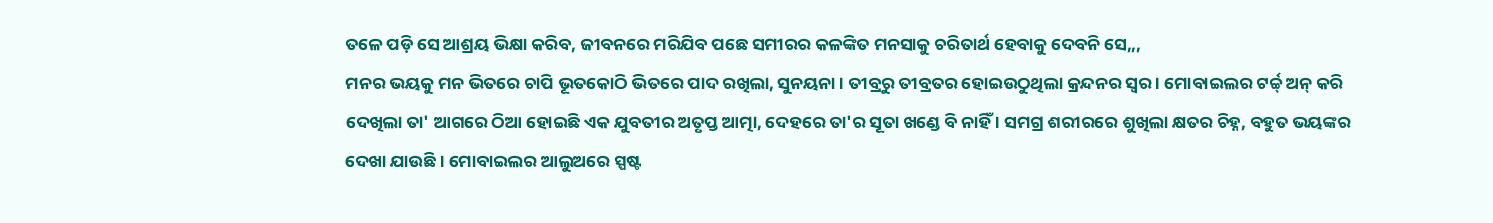ତଳେ ପଡ଼ି ସେ ଆଶ୍ରୟ ଭିକ୍ଷା କରିବ, ଜୀବନରେ ମରିଯିବ ପଛେ ସମୀରର କଳଙ୍କିତ ମନସାକୁ ଚରିତାର୍ଥ ହେବାକୁ ଦେବନି ସେ,,,
ମନର ଭୟକୁ ମନ ଭିତରେ ଚାପି ଭୂତକୋଠି ଭିତରେ ପାଦ ରଖିଲା, ସୁନୟନା । ତୀବ୍ରରୁ ତୀବ୍ରତର ହୋଇଉଠୁଥିଲା କ୍ରନ୍ଦନର ସ୍ୱର । ମୋବାଇଲର ଟର୍ଚ୍ଚ୍ ଅନ୍ କରି ଦେଖିଲା ତା' ଆଗରେ ଠିଆ ହୋଇଛି ଏକ ଯୁବତୀର ଅତୃପ୍ତ ଆତ୍ମା, ଦେହରେ ତା'ର ସୂତା ଖଣ୍ଡେ ବି ନାହିଁ । ସମଗ୍ର ଶରୀରରେ ଶୁଖିଲା କ୍ଷତର ଚିହ୍ନ, ବହୁତ ଭୟଙ୍କର ଦେଖା ଯାଉଛି । ମୋବାଇଲର ଆଲୁଅରେ ସ୍ପଷ୍ଟ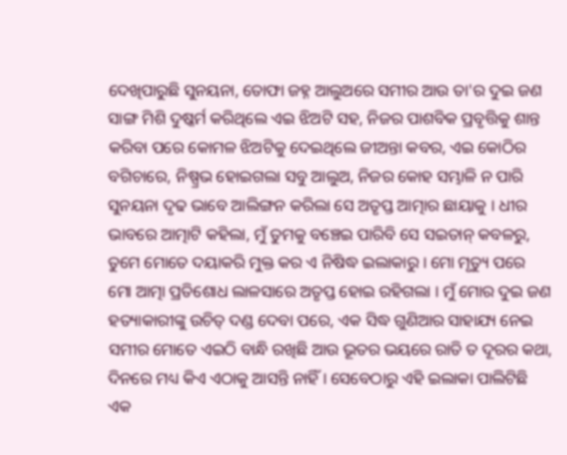ଦେଖିପାରୁଛି ସୁନୟନା, ତୋଫା ଜହ୍ନ ଆଲୁଅରେ ସମୀର ଆଉ ତା'ର ଦୁଇ ଜଣ ସାଙ୍ଗ ମିଶି ଦୁଷ୍କର୍ମ କରିଥିଲେ ଏଇ ଝିଅଟି ସହ, ନିଜର ପାଶବିକ ପ୍ରବୃତ୍ତିକୁ ଶାନ୍ତ କରିବା ପରେ କୋମଳ ଝିଅଟିକୁ ଦେଇଥିଲେ ଜୀଅନ୍ତା କବର, ଏଇ କୋଠିର ବଗିଚାରେ, ନିଷ୍ପ୍ରଭ ହୋଇଗଲା ସବୁ ଆଲୁଅ, ନିଜର କୋହ ସମ୍ଭାଳି ନ ପାରି ସୁନୟନା ଦୃଢ ଭାବେ ଆଲିଙ୍ଗନ କରିଲା ସେ ଅତୃପ୍ତ ଆତ୍ମାର ଛାୟାକୁ । ଧୀର ଭାବରେ ଆତ୍ମାଟି କହିଲା, ମୁଁ ତୁମକୁ ବଞ୍ଚେଇ ପାରିବି ସେ ସଇତାନ୍ କବଳରୁ, ତୁମେ ମୋତେ ଦୟାକରି ମୁକ୍ତ କର ଏ ନିଷିଦ୍ଧ ଇଲାକାରୁ । ମୋ ମୃତ୍ୟୁ ପରେ ମୋ ଆତ୍ମା ପ୍ରତିଶୋଧ ଲାଳସାରେ ଅତୃପ୍ତ ହୋଇ ରହିଗଲା । ମୁଁ ମୋର ଦୁଇ ଜଣ ହତ୍ୟାକାରୀଙ୍କୁ ଉଚିତ୍ ଦଣ୍ଡ ଦେବା ପରେ, ଏକ ସିଦ୍ଧ ଗୁଣିଆର ସାହାଯ୍ୟ ନେଇ ସମୀର ମୋତେ ଏଇଠି ବାନ୍ଧି ରଖିଛି ଆଉ ଭୂତର ଭୟରେ ରାତି ତ ଦୂରର କଥା, ଦିନରେ ମଧ୍ୟ କିଏ ଏଠାକୁ ଆସନ୍ତି ନାହିଁ । ସେବେଠାରୁ ଏହି ଇଲାକା ପାଲିଟିଛି ଏକ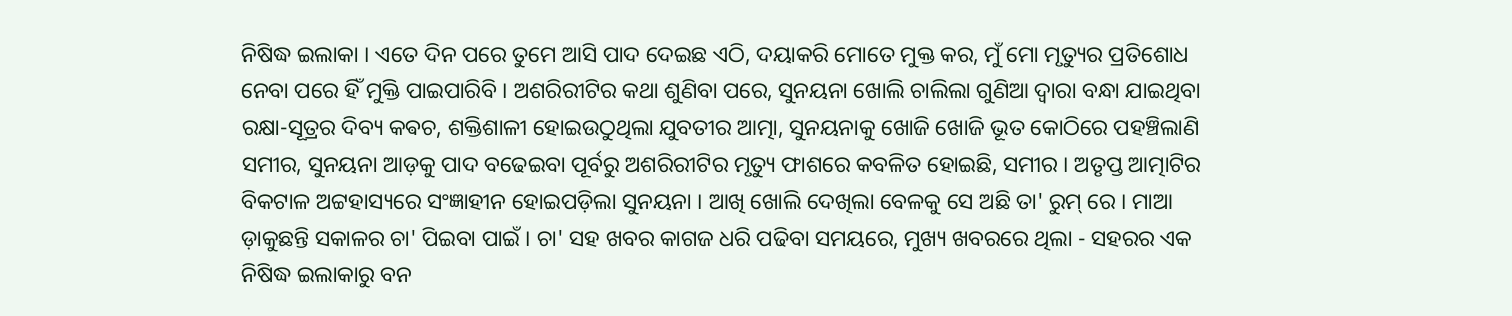ନିଷିଦ୍ଧ ଇଲାକା । ଏତେ ଦିନ ପରେ ତୁମେ ଆସି ପାଦ ଦେଇଛ ଏଠି, ଦୟାକରି ମୋତେ ମୁକ୍ତ କର, ମୁଁ ମୋ ମୃତ୍ୟୁର ପ୍ରତିଶୋଧ ନେବା ପରେ ହିଁ ମୁକ୍ତି ପାଇପାରିବି । ଅଶରିରୀଟିର କଥା ଶୁଣିବା ପରେ, ସୁନୟନା ଖୋଲି ଚାଲିଲା ଗୁଣିଆ ଦ୍ଵାରା ବନ୍ଧା ଯାଇଥିବା ରକ୍ଷା-ସୂତ୍ରର ଦିବ୍ୟ କଵଚ, ଶକ୍ତିଶାଳୀ ହୋଇଉଠୁଥିଲା ଯୁବତୀର ଆତ୍ମା, ସୁନୟନାକୁ ଖୋଜି ଖୋଜି ଭୂତ କୋଠିରେ ପହଞ୍ଚିଲାଣି ସମୀର, ସୁନୟନା ଆଡ଼କୁ ପାଦ ବଢେଇବା ପୂର୍ବରୁ ଅଶରିରୀଟିର ମୃତ୍ୟୁ ଫାଶରେ କବଳିତ ହୋଇଛି, ସମୀର । ଅତୃପ୍ତ ଆତ୍ମାଟିର ବିକଟାଳ ଅଟ୍ଟହାସ୍ୟରେ ସଂଜ୍ଞାହୀନ ହୋଇପଡ଼ିଲା ସୁନୟନା । ଆଖି ଖୋଲି ଦେଖିଲା ବେଳକୁ ସେ ଅଛି ତା' ରୁମ୍ ରେ । ମାଆ ଡ଼ାକୁଛନ୍ତି ସକାଳର ଚା' ପିଇବା ପାଇଁ । ଚା' ସହ ଖବର କାଗଜ ଧରି ପଢିବା ସମୟରେ, ମୁଖ୍ୟ ଖବରରେ ଥିଲା - ସହରର ଏକ ନିଷିଦ୍ଧ ଇଲାକାରୁ ବନ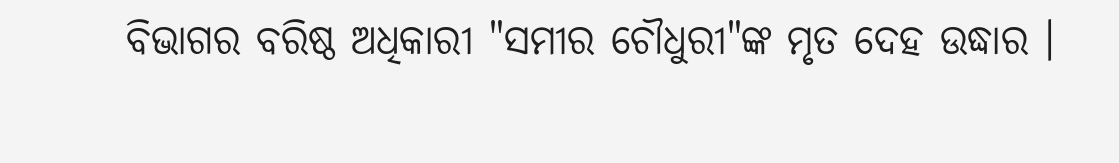ବିଭାଗର ବରିଷ୍ଠ ଅଧିକାରୀ "ସମୀର ଚୌଧୁରୀ"ଙ୍କ ମୃତ ଦେହ ଉଦ୍ଧାର ।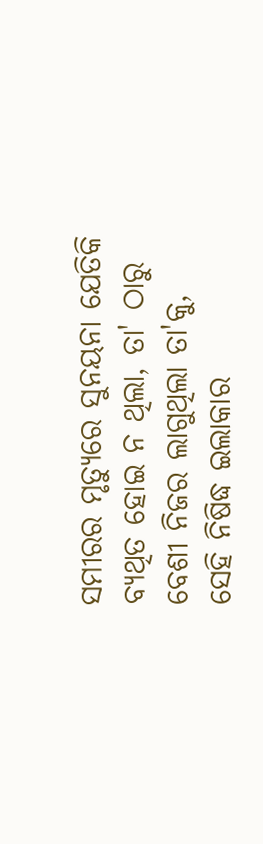ସମୀରର ମୃତ୍ୟୁରେ ସୁନୟନା ଯେତିକି ବ୍ୟଥିତ ହୋଇ ନ ଥିଲା, ତା' ଠାରୁ ବେଶୀ ନିଜର ଲାଗୁଥିଲା ତା'କୁ, ସେହି ନିଷିଦ୍ଧ ଇଲାକାର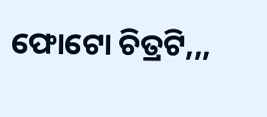ଫୋଟୋ ଚିତ୍ରଟି,,,